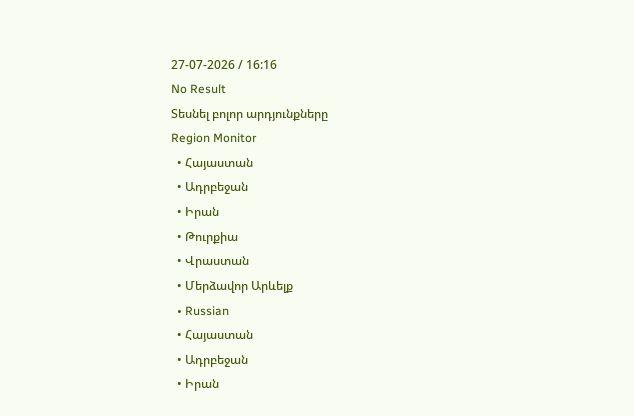27-07-2026 / 16:16
No Result
Տեսնել բոլոր արդյունքները
Region Monitor
  • Հայաստան
  • Ադրբեջան
  • Իրան
  • Թուրքիա
  • Վրաստան
  • Մերձավոր Արևելք
  • Russian
  • Հայաստան
  • Ադրբեջան
  • Իրան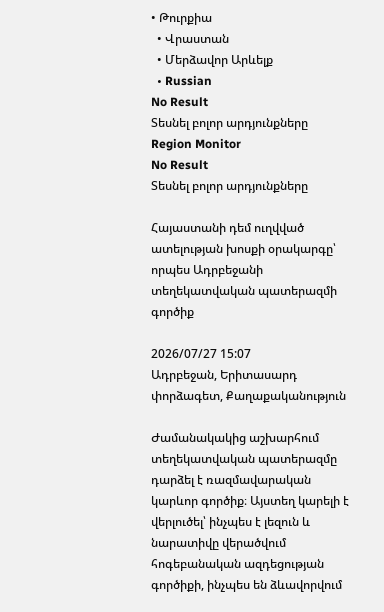• Թուրքիա
  • Վրաստան
  • Մերձավոր Արևելք
  • Russian
No Result
Տեսնել բոլոր արդյունքները
Region Monitor
No Result
Տեսնել բոլոր արդյունքները

Հայաստանի դեմ ուղվված ատելության խոսքի օրակարգը՝ որպես Ադրբեջանի տեղեկատվական պատերազմի գործիք

2026/07/27 15:07
Ադրբեջան, Երիտասարդ փորձագետ, Քաղաքականություն

Ժամանակակից աշխարհում տեղեկատվական պատերազմը դարձել է ռազմավարական կարևոր գործիք։ Այստեղ կարելի է վերլուծել՝ ինչպես է լեզուն և նարատիվը վերածվում հոգեբանական ազդեցության գործիքի, ինչպես են ձևավորվում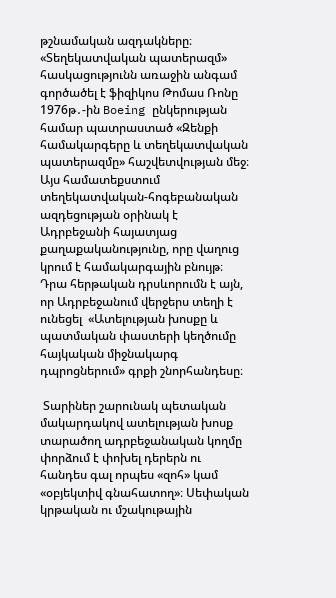թշնամական ազդակները։ «Տեղեկատվական պատերազմ» հասկացությունն առաջին անգամ գործածել է ֆիզիկոս Թոմաս Ռոնը 1976թ․-ին Boeing ընկերության համար պատրաստած «Զենքի համակարգերը և տեղեկատվական պատերազմը» հաշվետվության մեջ։  Այս համատեքստում տեղեկատվական-հոգեբանական ազդեցության օրինակ է Ադրբեջանի հայատյաց քաղաքականությունը, որը վաղուց կրում է համակարգային բնույթ։  Դրա հերթական դրսևորումն է այն, որ Ադրբեջանում վերջերս տեղի է ունեցել  «Ատելության խոսքը և պատմական փաստերի կեղծումը հայկական միջնակարգ դպրոցներում» գրքի շնորհանդեսը։

 Տարիներ շարունակ պետական մակարդակով ատելության խոսք տարածող ադրբեջանական կողմը փորձում է փոխել դերերն ու հանդես գալ որպես «զոհ» կամ «օբյեկտիվ գնահատող»։ Սեփական կրթական ու մշակութային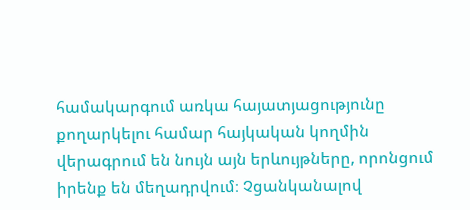համակարգում առկա հայատյացությունը քողարկելու համար հայկական կողմին վերագրում են նույն այն երևույթները, որոնցում իրենք են մեղադրվում։ Չցանկանալով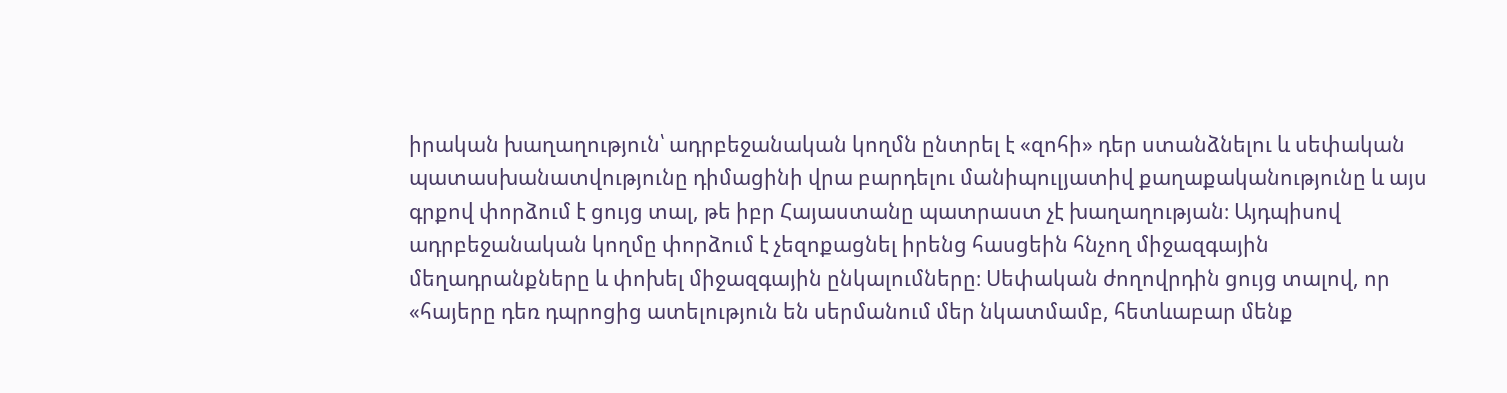իրական խաղաղություն՝ ադրբեջանական կողմն ընտրել է «զոհի» դեր ստանձնելու և սեփական պատասխանատվությունը դիմացինի վրա բարդելու մանիպուլյատիվ քաղաքականությունը և այս գրքով փորձում է ցույց տալ, թե իբր Հայաստանը պատրաստ չէ խաղաղության։ Այդպիսով ադրբեջանական կողմը փորձում է չեզոքացնել իրենց հասցեին հնչող միջազգային մեղադրանքները և փոխել միջազգային ընկալումները։ Սեփական ժողովրդին ցույց տալով, որ «հայերը դեռ դպրոցից ատելություն են սերմանում մեր նկատմամբ, հետևաբար մենք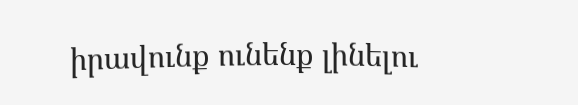իրավունք ունենք լինելու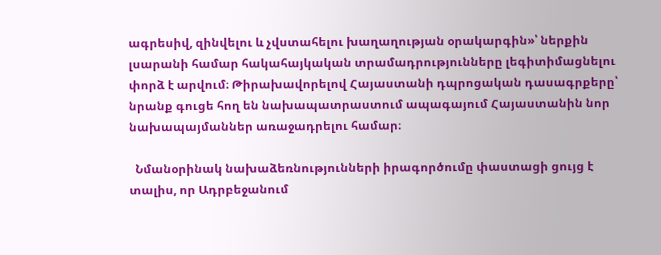ագրեսիվ, զինվելու և չվստահելու խաղաղության օրակարգին»՝ ներքին լսարանի համար հակահայկական տրամադրությունները լեգիտիմացնելու փորձ է արվում։ Թիրախավորելով Հայաստանի դպրոցական դասագրքերը՝ նրանք գուցե հող են նախապատրաստում ապագայում Հայաստանին նոր նախապայմաններ առաջադրելու համար։

  Նմանօրինակ նախաձեռնությունների իրագործումը փաստացի ցույց է տալիս, որ Ադրբեջանում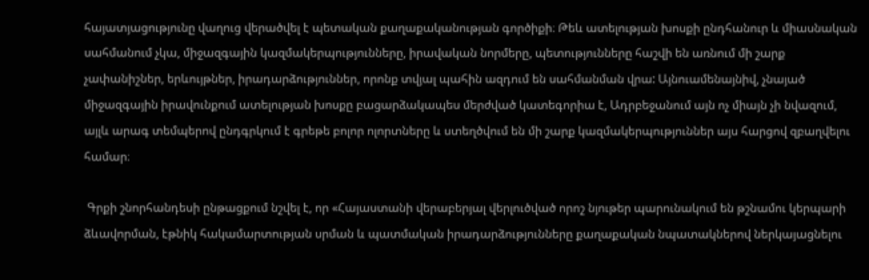հայատյացությունը վաղուց վերածվել է պետական քաղաքականության գործիքի։ Թեև ատելության խոսքի ընդհանուր և միասնական սահմանում չկա, միջազգային կազմակերպությունները, իրավական նորմերը, պետությունները հաշվի են առնում մի շարք չափանիշներ, երևույթներ, իրադարձություններ, որոնք տվյալ պահին ազդում են սահմանման վրա: Այնուամենայնիվ, չնայած միջազգային իրավունքում ատելության խոսքը բացարձակապես մերժված կատեգորիա է, Ադրբեջանում այն ոչ միայն չի նվազում, այլև արագ տեմպերով ընդգրկում է գրեթե բոլոր ոլորտները և ստեղծվում են մի շարք կազմակերպություններ այս հարցով զբաղվելու համար։

 Գրքի շնորհանդեսի ընթացքում նշվել է, որ «Հայաստանի վերաբերյալ վերլուծված որոշ նյութեր պարունակում են թշնամու կերպարի ձևավորման, էթնիկ հակամարտության սրման և պատմական իրադարձությունները քաղաքական նպատակներով ներկայացնելու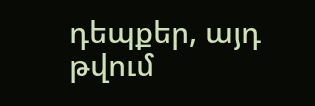դեպքեր, այդ թվում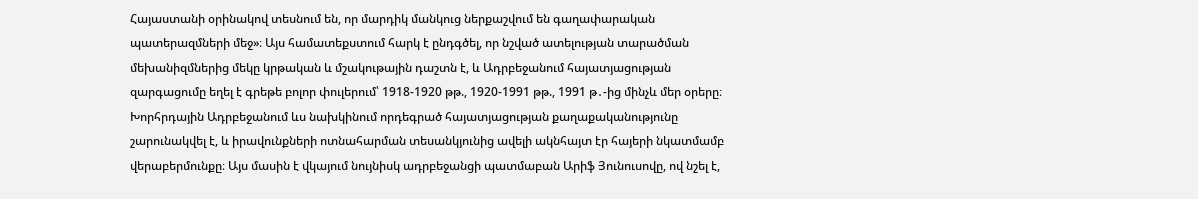Հայաստանի օրինակով տեսնում են, որ մարդիկ մանկուց ներքաշվում են գաղափարական պատերազմների մեջ»։ Այս համատեքստում հարկ է ընդգծել, որ նշված ատելության տարածման մեխանիզմներից մեկը կրթական և մշակութային դաշտն է, և Ադրբեջանում հայատյացության զարգացումը եղել է գրեթե բոլոր փուլերում՝ 1918-1920 թթ., 1920-1991 թթ., 1991 թ․-ից մինչև մեր օրերը։ Խորհրդային Ադրբեջանում ևս նախկինում որդեգրած հայատյացության քաղաքականությունը շարունակվել է, և իրավունքների ոտնահարման տեսանկյունից ավելի ակնհայտ էր հայերի նկատմամբ վերաբերմունքը։ Այս մասին է վկայում նույնիսկ ադրբեջանցի պատմաբան Արիֆ Յունուսովը, ով նշել է,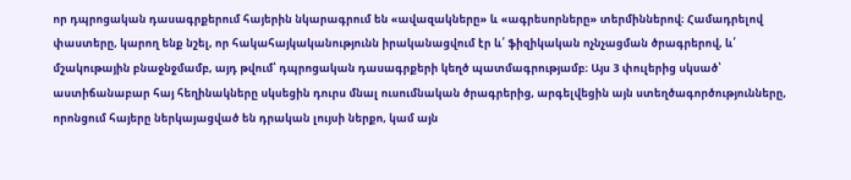որ դպրոցական դասագրքերում հայերին նկարագրում են «ավազակները» և «ագրեսորները» տերմիններով։ Համադրելով փաստերը, կարող ենք նշել, որ հակահայկականությունն իրականացվում էր և՛ ֆիզիկական ոչնչացման ծրագրերով, և՛ մշակութային բնաջնջմամբ, այդ թվում՝ դպրոցական դասագրքերի կեղծ պատմագրությամբ։ Այս 3 փուլերից սկսած՝ աստիճանաբար հայ հեղինակները սկսեցին դուրս մնալ ուսումնական ծրագրերից, արգելվեցին այն ստեղծագործությունները, որոնցում հայերը ներկայացված են դրական լույսի ներքո, կամ այն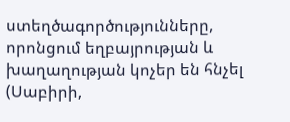ստեղծագործությունները, որոնցում եղբայրության և խաղաղության կոչեր են հնչել (Սաբիրի,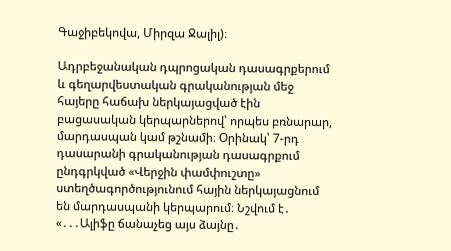Գաջիբեկովա, Միրզա Ջալիլ)։

Ադրբեջանական դպրոցական դասագրքերում և գեղարվեստական գրականության մեջ հայերը հաճախ ներկայացված էին բացասական կերպարներով՝ որպես բռնարար, մարդասպան կամ թշնամի։ Օրինակ՝ 7-րդ դասարանի գրականության դասագրքում ընդգրկված «Վերջին փամփուշտը» ստեղծագործությունում հային ներկայացնում են մարդասպանի կերպարում։ Նշվում է․ «․․․Ալիֆը ճանաչեց այս ձայնը․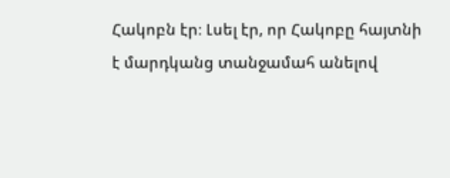Հակոբն էր։ Լսել էր, որ Հակոբը հայտնի է մարդկանց տանջամահ անելով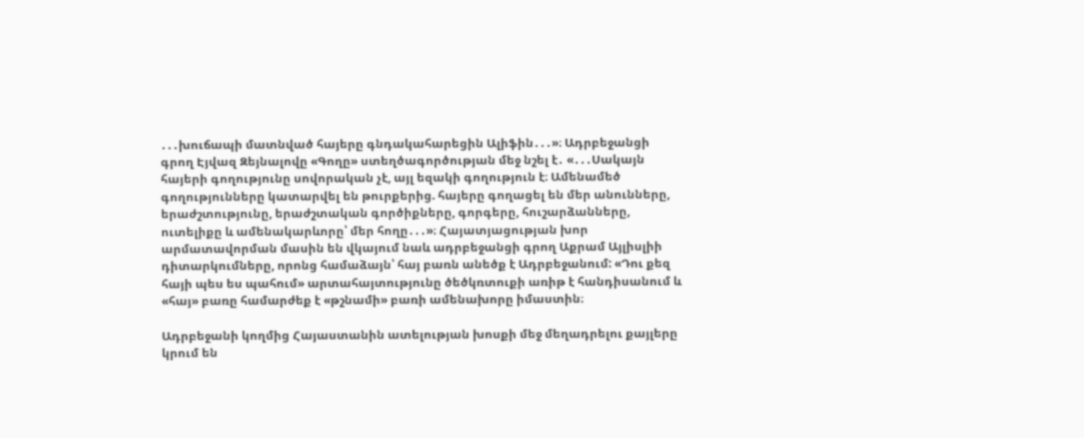․․․խուճապի մատնված հայերը գնդակահարեցին Ալիֆին․․․»։ Ադրբեջանցի գրող Էյվազ Զեյնալովը «Գողը» ստեղծագործության մեջ նշել է․ «․․․Սակայն հայերի գողությունը սովորական չէ, այլ եզակի գողություն է։ Ամենամեծ գողությունները կատարվել են թուրքերից. հայերը գողացել են մեր անունները, երաժշտությունը, երաժշտական գործիքները, գորգերը, հուշարձանները, ուտելիքը և ամենակարևորը՝ մեր հողը․․․»։ Հայատյացության խոր արմատավորման մասին են վկայում նաև ադրբեջանցի գրող Աքրամ Այլիսլիի դիտարկումները, որոնց համաձայն՝ հայ բառն անեծք է Ադրբեջանում: «Դու քեզ հայի պես ես պահում» արտահայտությունը ծեծկռտուքի առիթ է հանդիսանում և «հայ» բառը համարժեք է «թշնամի» բառի ամենախորը իմաստին։

Ադրբեջանի կողմից Հայաստանին ատելության խոսքի մեջ մեղադրելու քայլերը կրում են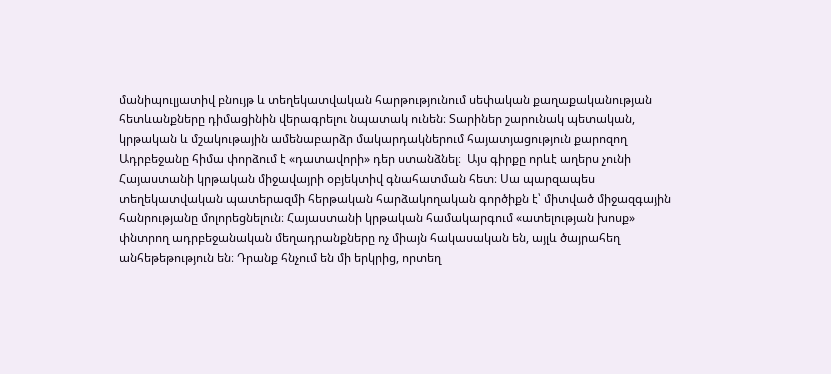մանիպուլյատիվ բնույթ և տեղեկատվական հարթությունում սեփական քաղաքականության հետևանքները դիմացինին վերագրելու նպատակ ունեն։ Տարիներ շարունակ պետական, կրթական և մշակութային ամենաբարձր մակարդակներում հայատյացություն քարոզող Ադրբեջանը հիմա փորձում է «դատավորի» դեր ստանձնել։  Այս գիրքը որևէ աղերս չունի Հայաստանի կրթական միջավայրի օբյեկտիվ գնահատման հետ։ Սա պարզապես տեղեկատվական պատերազմի հերթական հարձակողական գործիքն է՝ միտված միջազգային հանրությանը մոլորեցնելուն։ Հայաստանի կրթական համակարգում «ատելության խոսք» փնտրող ադրբեջանական մեղադրանքները ոչ միայն հակասական են, այլև ծայրահեղ անհեթեթություն են։ Դրանք հնչում են մի երկրից, որտեղ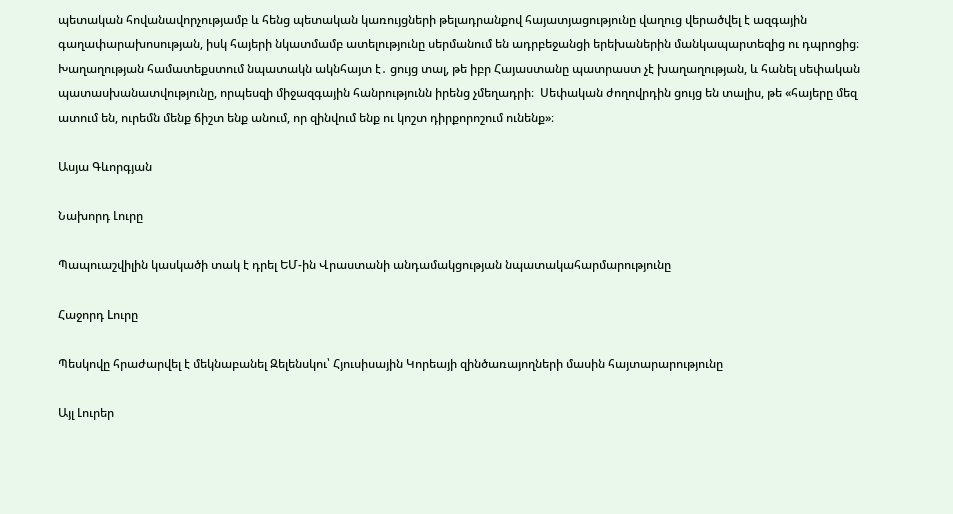պետական հովանավորչությամբ և հենց պետական կառույցների թելադրանքով հայատյացությունը վաղուց վերածվել է ազգային գաղափարախոսության, իսկ հայերի նկատմամբ ատելությունը սերմանում են ադրբեջանցի երեխաներին մանկապարտեզից ու դպրոցից։ Խաղաղության համատեքստում նպատակն ակնհայտ է․ ցույց տալ, թե իբր Հայաստանը պատրաստ չէ խաղաղության, և հանել սեփական պատասխանատվությունը, որպեսզի միջազգային հանրությունն իրենց չմեղադրի։  Սեփական ժողովրդին ցույց են տալիս, թե «հայերը մեզ ատում են, ուրեմն մենք ճիշտ ենք անում, որ զինվում ենք ու կոշտ դիրքորոշում ունենք»։

Ասյա Գևորգյան

Նախորդ Լուրը

Պապուաշվիլին կասկածի տակ է դրել ԵՄ-ին Վրաստանի անդամակցության նպատակահարմարությունը

Հաջորդ Lուրը

Պեսկովը հրաժարվել է մեկնաբանել Զելենսկու՝ Հյուսիսային Կորեայի զինծառայողների մասին հայտարարությունը

Այլ Լուրեր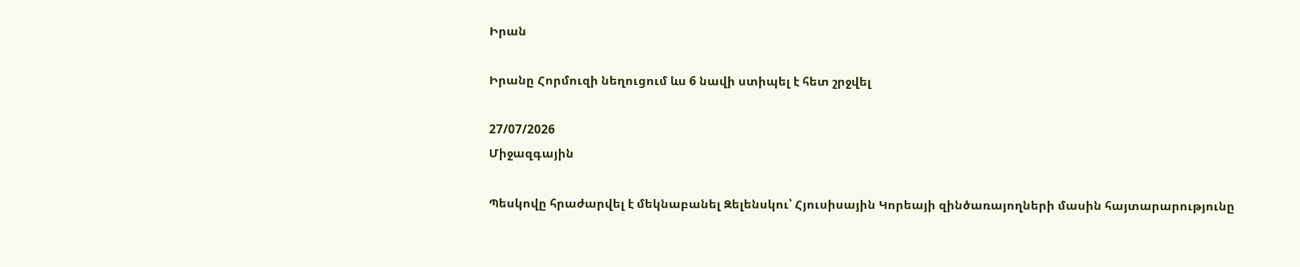Իրան

Իրանը Հորմուզի նեղուցում ևս 6 նավի ստիպել է հետ շրջվել

27/07/2026
Միջազգային

Պեսկովը հրաժարվել է մեկնաբանել Զելենսկու՝ Հյուսիսային Կորեայի զինծառայողների մասին հայտարարությունը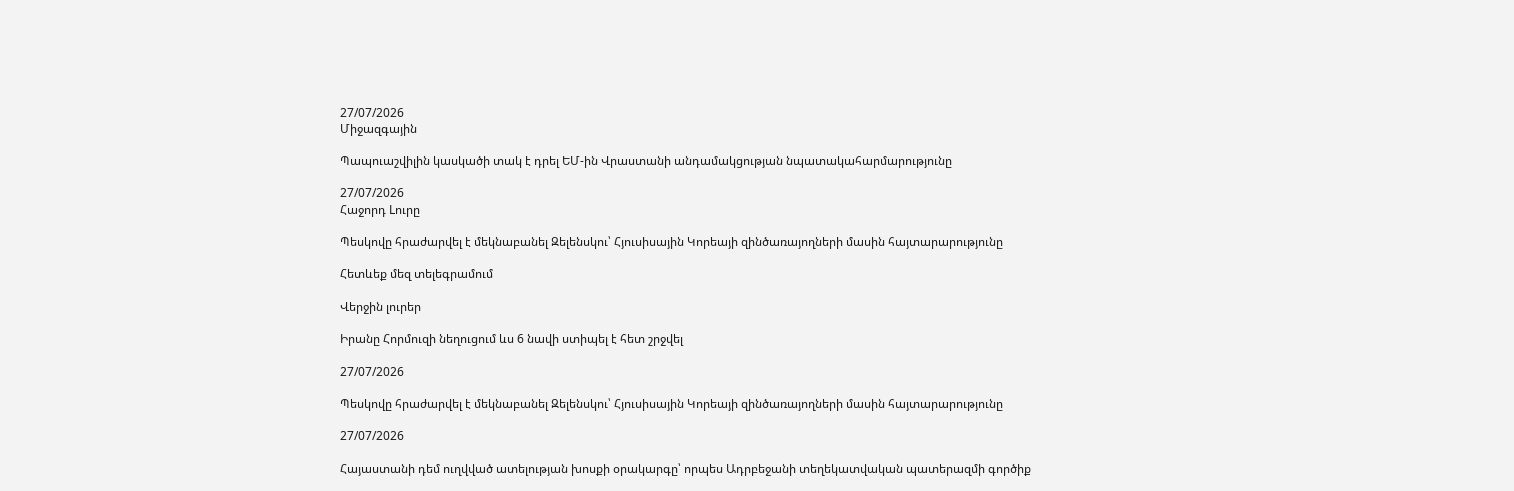27/07/2026
Միջազգային

Պապուաշվիլին կասկածի տակ է դրել ԵՄ-ին Վրաստանի անդամակցության նպատակահարմարությունը

27/07/2026
Հաջորդ Lուրը

Պեսկովը հրաժարվել է մեկնաբանել Զելենսկու՝ Հյուսիսային Կորեայի զինծառայողների մասին հայտարարությունը

Հետևեք մեզ տելեգրամում

Վերջին լուրեր

Իրանը Հորմուզի նեղուցում ևս 6 նավի ստիպել է հետ շրջվել

27/07/2026

Պեսկովը հրաժարվել է մեկնաբանել Զելենսկու՝ Հյուսիսային Կորեայի զինծառայողների մասին հայտարարությունը

27/07/2026

Հայաստանի դեմ ուղվված ատելության խոսքի օրակարգը՝ որպես Ադրբեջանի տեղեկատվական պատերազմի գործիք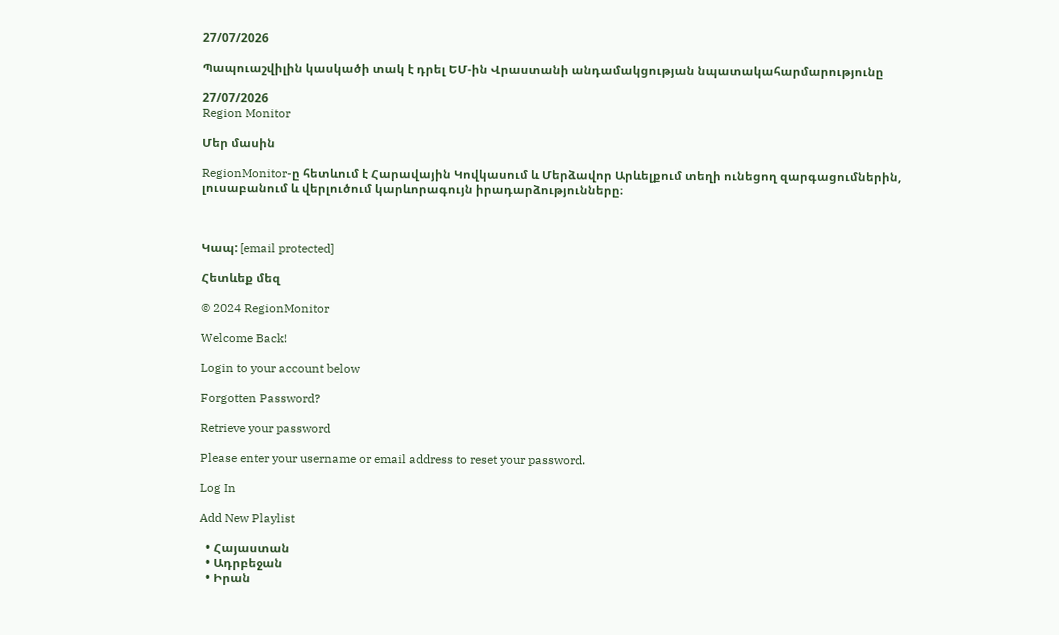27/07/2026

Պապուաշվիլին կասկածի տակ է դրել ԵՄ-ին Վրաստանի անդամակցության նպատակահարմարությունը

27/07/2026
Region Monitor

Մեր մասին

RegionMonitor-ը հետևում է Հարավային Կովկասում և Մերձավոր Արևելքում տեղի ունեցող զարգացումներին, լուսաբանում և վերլուծում կարևորագույն իրադարձությունները։



Կապ: [email protected]

Հետևեք մեզ

© 2024 RegionMonitor

Welcome Back!

Login to your account below

Forgotten Password?

Retrieve your password

Please enter your username or email address to reset your password.

Log In

Add New Playlist

  • Հայաստան
  • Ադրբեջան
  • Իրան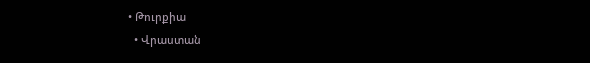• Թուրքիա
  • Վրաստան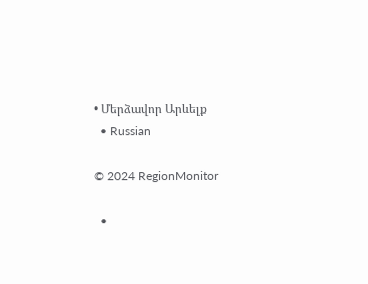• Մերձավոր Արևելք
  • Russian

© 2024 RegionMonitor

  •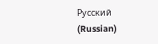Русский (Russian)